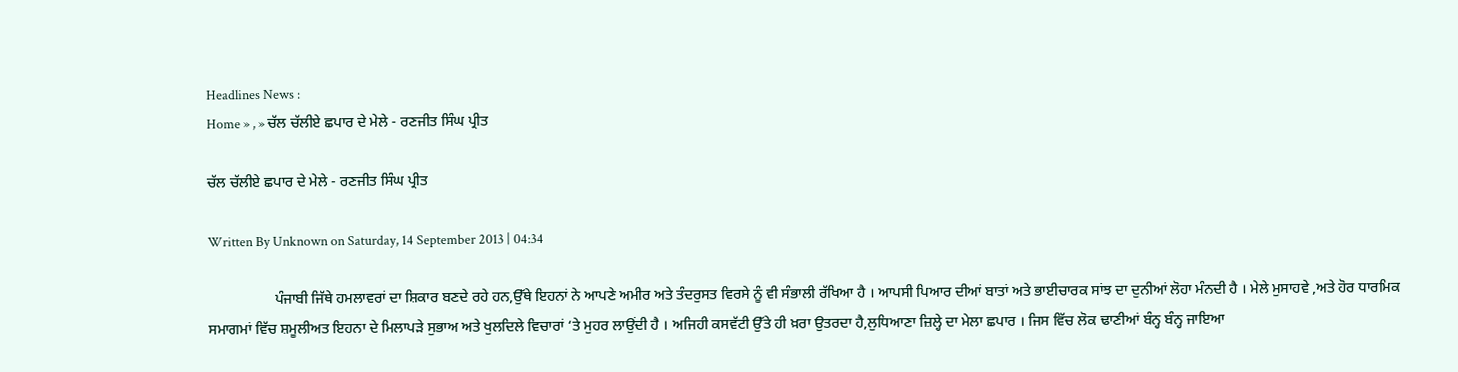Headlines News :
Home » , » ਚੱਲ ਚੱਲੀਏ ਛਪਾਰ ਦੇ ਮੇਲੇ - ਰਣਜੀਤ ਸਿੰਘ ਪ੍ਰੀਤ

ਚੱਲ ਚੱਲੀਏ ਛਪਾਰ ਦੇ ਮੇਲੇ - ਰਣਜੀਤ ਸਿੰਘ ਪ੍ਰੀਤ

Written By Unknown on Saturday, 14 September 2013 | 04:34

                  ਪੰਜਾਬੀ ਜਿੱਥੇ ਹਮਲਾਵਰਾਂ ਦਾ ਸ਼ਿਕਾਰ ਬਣਦੇ ਰਹੇ ਹਨ,ਉੱਥੇ ਇਹਨਾਂ ਨੇ ਆਪਣੇ ਅਮੀਰ ਅਤੇ ਤੰਦਰੁਸਤ ਵਿਰਸੇ ਨੂੰ ਵੀ ਸੰਭਾਲੀ ਰੱਖਿਆ ਹੈ । ਆਪਸੀ ਪਿਆਰ ਦੀਆਂ ਬਾਤਾਂ ਅਤੇ ਭਾਈਚਾਰਕ ਸਾਂਝ ਦਾ ਦੁਨੀਆਂ ਲੋਹਾ ਮੰਨਦੀ ਹੈ । ਮੇਲੇ ਮੁਸਾਹਵੇ ,ਅਤੇ ਹੋਰ ਧਾਰਮਿਕ ਸਮਾਗਮਾਂ ਵਿੱਚ ਸ਼ਮੂਲੀਅਤ ਇਹਨਾ ਦੇ ਮਿਲਾਪੜੇ ਸੁਭਾਅ ਅਤੇ ਖੁਲਦਿਲੇ ਵਿਚਾਰਾਂ ‘ਤੇ ਮੁਹਰ ਲਾਉਂਦੀ ਹੈ । ਅਜਿਹੀ ਕਸਵੱਟੀ ਉੱਤੇ ਹੀ ਖ਼ਰਾ ਉਤਰਦਾ ਹੈ,ਲੁਧਿਆਣਾ ਜ਼ਿਲ੍ਹੇ ਦਾ ਮੇਲਾ ਛਪਾਰ । ਜਿਸ ਵਿੱਚ ਲੋਕ ਢਾਣੀਆਂ ਬੰਨ੍ਹ ਬੰਨ੍ਹ ਜਾਇਆ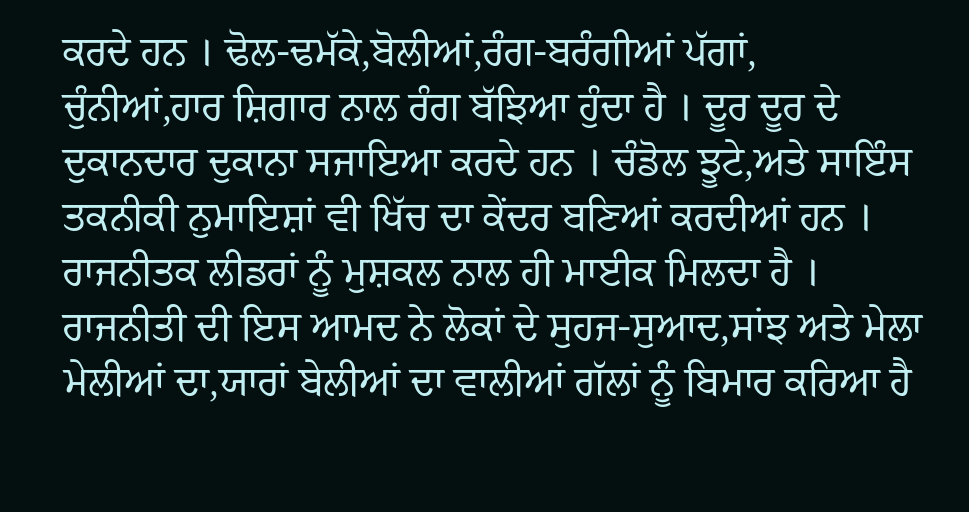ਕਰਦੇ ਹਨ । ਢੋਲ-ਢਮੱਕੇ,ਬੋਲੀਆਂ,ਰੰਗ-ਬਰੰਗੀਆਂ ਪੱਗਾਂ,
ਚੁੰਨੀਆਂ,ਹਾਰ ਸ਼ਿਗਾਰ ਨਾਲ ਰੰਗ ਬੱਝਿਆ ਹੁੰਦਾ ਹੈ । ਦੂਰ ਦੂਰ ਦੇ ਦੁਕਾਨਦਾਰ ਦੁਕਾਨਾ ਸਜਾਇਆ ਕਰਦੇ ਹਨ । ਚੰਡੋਲ ਝੂਟੇ,ਅਤੇ ਸਾਇੰਸ ਤਕਨੀਕੀ ਨੁਮਾਇਸ਼ਾਂ ਵੀ ਖਿੱਚ ਦਾ ਕੇਂਦਰ ਬਣਿਆਂ ਕਰਦੀਆਂ ਹਨ । ਰਾਜਨੀਤਕ ਲੀਡਰਾਂ ਨੂੰ ਮੁਸ਼ਕਲ ਨਾਲ ਹੀ ਮਾਈਕ ਮਿਲਦਾ ਹੈ । ਰਾਜਨੀਤੀ ਦੀ ਇਸ ਆਮਦ ਨੇ ਲੋਕਾਂ ਦੇ ਸੁਹਜ-ਸੁਆਦ,ਸਾਂਝ ਅਤੇ ਮੇਲਾ ਮੇਲੀਆਂ ਦਾ,ਯਾਰਾਂ ਬੇਲੀਆਂ ਦਾ ਵਾਲੀਆਂ ਗੱਲਾਂ ਨੂੰ ਬਿਮਾਰ ਕਰਿਆ ਹੈ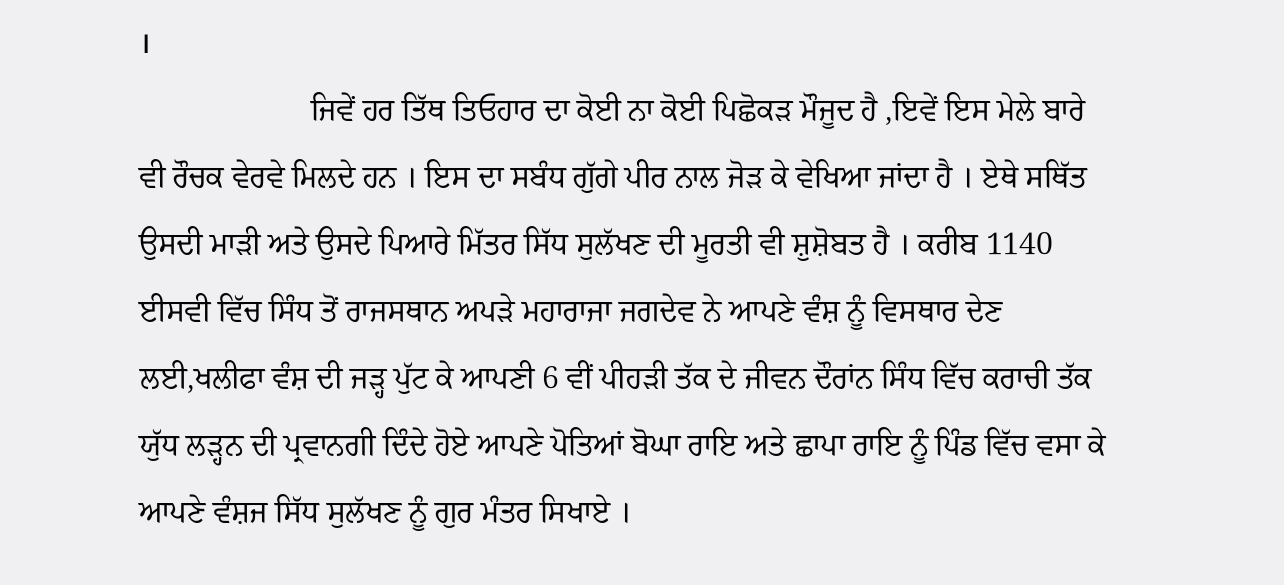।
                      ਜਿਵੇਂ ਹਰ ਤਿੱਥ ਤਿਓਹਾਰ ਦਾ ਕੋਈ ਨਾ ਕੋਈ ਪਿਛੋਕੜ ਮੌਜੂਦ ਹੈ ,ਇਵੇਂ ਇਸ ਮੇਲੇ ਬਾਰੇ ਵੀ ਰੌਚਕ ਵੇਰਵੇ ਮਿਲਦੇ ਹਨ । ਇਸ ਦਾ ਸਬੰਧ ਗੁੱਗੇ ਪੀਰ ਨਾਲ ਜੋੜ ਕੇ ਵੇਖਿਆ ਜਾਂਦਾ ਹੈ । ਏਥੇ ਸਥਿੱਤ ਉਸਦੀ ਮਾੜੀ ਅਤੇ ਉਸਦੇ ਪਿਆਰੇ ਮਿੱਤਰ ਸਿੱਧ ਸੁਲੱਖਣ ਦੀ ਮੂਰਤੀ ਵੀ ਸ਼ੁਸ਼ੋਬਤ ਹੈ । ਕਰੀਬ 1140 ਈਸਵੀ ਵਿੱਚ ਸਿੰਧ ਤੋਂ ਰਾਜਸਥਾਨ ਅਪੜੇ ਮਹਾਰਾਜਾ ਜਗਦੇਵ ਨੇ ਆਪਣੇ ਵੰਸ਼ ਨੂੰ ਵਿਸਥਾਰ ਦੇਣ ਲਈ,ਖਲੀਫਾ ਵੰਸ਼ ਦੀ ਜੜ੍ਹ ਪੁੱਟ ਕੇ ਆਪਣੀ 6 ਵੀਂ ਪੀਹੜੀ ਤੱਕ ਦੇ ਜੀਵਨ ਦੌਰਾਂਨ ਸਿੰਧ ਵਿੱਚ ਕਰਾਚੀ ਤੱਕ ਯੁੱਧ ਲੜ੍ਹਨ ਦੀ ਪ੍ਰਵਾਨਗੀ ਦਿੰਦੇ ਹੋਏ ਆਪਣੇ ਪੋਤਿਆਂ ਬੋਘਾ ਰਾਇ ਅਤੇ ਛਾਪਾ ਰਾਇ ਨੂੰ ਪਿੰਡ ਵਿੱਚ ਵਸਾ ਕੇ ਆਪਣੇ ਵੰਸ਼ਜ ਸਿੱਧ ਸੁਲੱਖਣ ਨੂੰ ਗੁਰ ਮੰਤਰ ਸਿਖਾਏ ।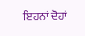ਇਹਨਾਂ ਦੋਹਾਂ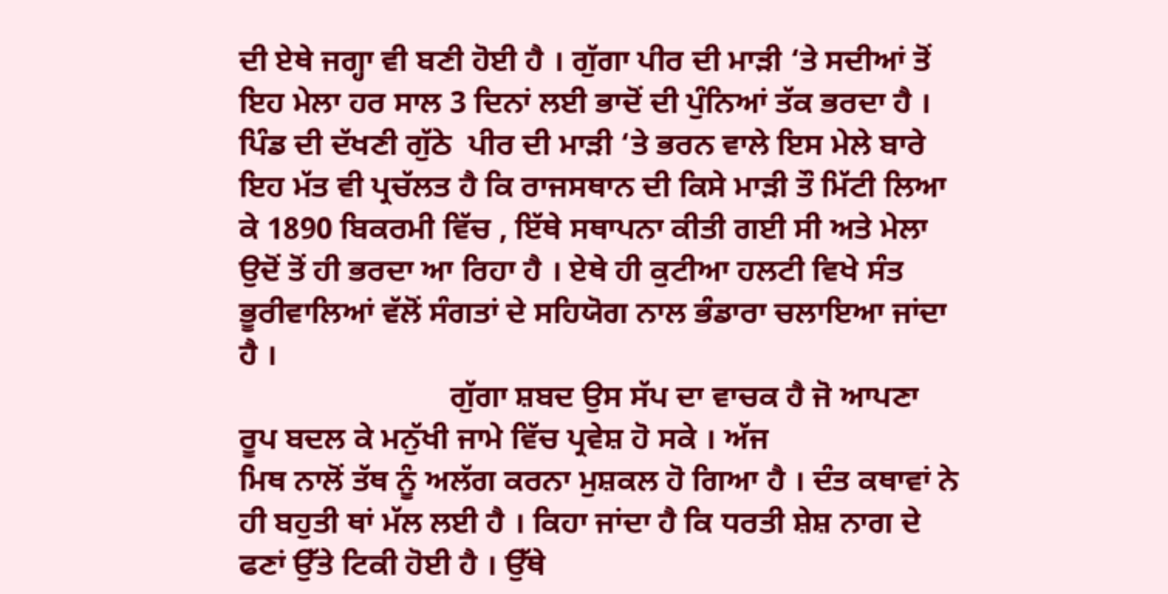ਦੀ ਏਥੇ ਜਗ੍ਹਾ ਵੀ ਬਣੀ ਹੋਈ ਹੈ । ਗੁੱਗਾ ਪੀਰ ਦੀ ਮਾੜੀ ‘ਤੇ ਸਦੀਆਂ ਤੋਂ ਇਹ ਮੇਲਾ ਹਰ ਸਾਲ 3 ਦਿਨਾਂ ਲਈ ਭਾਦੋਂ ਦੀ ਪੁੰਨਿਆਂ ਤੱਕ ਭਰਦਾ ਹੈ । ਪਿੰਡ ਦੀ ਦੱਖਣੀ ਗੁੱਠੇ  ਪੀਰ ਦੀ ਮਾੜੀ ‘ਤੇ ਭਰਨ ਵਾਲੇ ਇਸ ਮੇਲੇ ਬਾਰੇ ਇਹ ਮੱਤ ਵੀ ਪ੍ਰਚੱਲਤ ਹੈ ਕਿ ਰਾਜਸਥਾਨ ਦੀ ਕਿਸੇ ਮਾੜੀ ਤੌ ਮਿੱਟੀ ਲਿਆ ਕੇ 1890 ਬਿਕਰਮੀ ਵਿੱਚ , ਇੱਥੇ ਸਥਾਪਨਾ ਕੀਤੀ ਗਈ ਸੀ ਅਤੇ ਮੇਲਾ ਉਦੋਂ ਤੋਂ ਹੀ ਭਰਦਾ ਆ ਰਿਹਾ ਹੈ । ਏਥੇ ਹੀ ਕੁਟੀਆ ਹਲਟੀ ਵਿਖੇ ਸੰਤ ਭੂਰੀਵਾਲਿਆਂ ਵੱਲੋਂ ਸੰਗਤਾਂ ਦੇ ਸਹਿਯੋਗ ਨਾਲ ਭੰਡਾਰਾ ਚਲਾਇਆ ਜਾਂਦਾ ਹੈ ।
                           ਗੁੱਗਾ ਸ਼ਬਦ ਉਸ ਸੱਪ ਦਾ ਵਾਚਕ ਹੈ ਜੋ ਆਪਣਾ ਰੂਪ ਬਦਲ ਕੇ ਮਨੁੱਖੀ ਜਾਮੇ ਵਿੱਚ ਪ੍ਰਵੇਸ਼ ਹੋ ਸਕੇ । ਅੱਜ
ਮਿਥ ਨਾਲੋਂ ਤੱਥ ਨੂੰ ਅਲੱਗ ਕਰਨਾ ਮੁਸ਼ਕਲ ਹੋ ਗਿਆ ਹੈ । ਦੰਤ ਕਥਾਵਾਂ ਨੇ ਹੀ ਬਹੁਤੀ ਥਾਂ ਮੱਲ ਲਈ ਹੈ । ਕਿਹਾ ਜਾਂਦਾ ਹੈ ਕਿ ਧਰਤੀ ਸ਼ੇਸ਼ ਨਾਗ ਦੇ ਫਣਾਂ ਉੱਤੇ ਟਿਕੀ ਹੋਈ ਹੈ । ਉੱਥੇ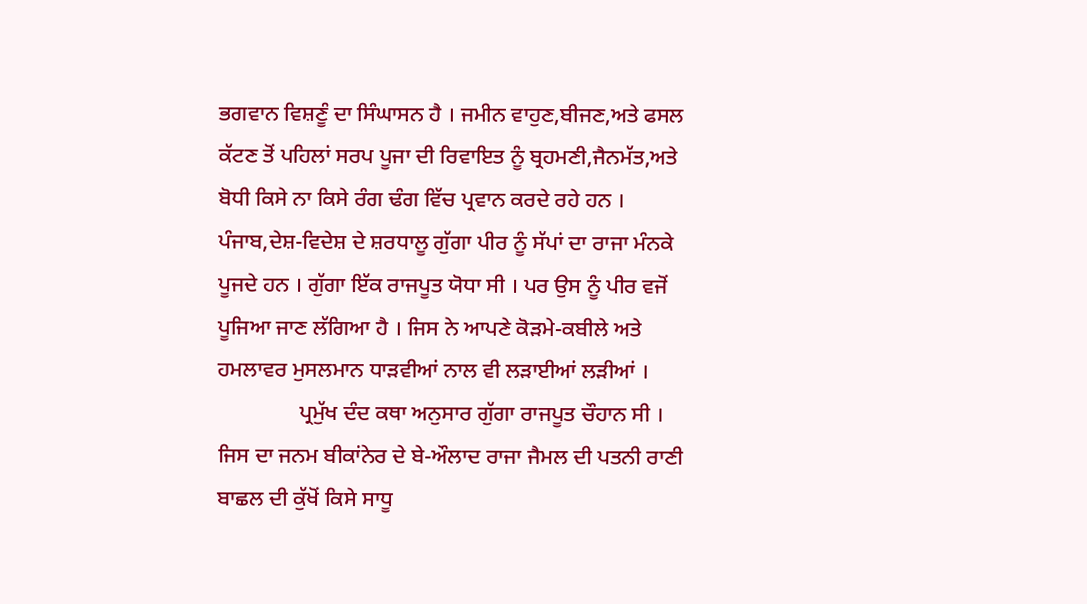ਭਗਵਾਨ ਵਿਸ਼ਣੂੰ ਦਾ ਸਿੰਘਾਸਨ ਹੈ । ਜਮੀਨ ਵਾਹੁਣ,ਬੀਜਣ,ਅਤੇ ਫਸਲ ਕੱਟਣ ਤੋਂ ਪਹਿਲਾਂ ਸਰਪ ਪੂਜਾ ਦੀ ਰਿਵਾਇਤ ਨੂੰ ਬ੍ਰਹਮਣੀ,ਜੈਨਮੱਤ,ਅਤੇ ਬੋਧੀ ਕਿਸੇ ਨਾ ਕਿਸੇ ਰੰਗ ਢੰਗ ਵਿੱਚ ਪ੍ਰਵਾਨ ਕਰਦੇ ਰਹੇ ਹਨ । ਪੰਜਾਬ,ਦੇਸ਼-ਵਿਦੇਸ਼ ਦੇ ਸ਼ਰਧਾਲੂ ਗੁੱਗਾ ਪੀਰ ਨੂੰ ਸੱਪਾਂ ਦਾ ਰਾਜਾ ਮੰਨਕੇ ਪੂਜਦੇ ਹਨ । ਗੁੱਗਾ ਇੱਕ ਰਾਜਪੂਤ ਯੋਧਾ ਸੀ । ਪਰ ਉਸ ਨੂੰ ਪੀਰ ਵਜੋਂ ਪੂਜਿਆ ਜਾਣ ਲੱਗਿਆ ਹੈ । ਜਿਸ ਨੇ ਆਪਣੇ ਕੋੜਮੇ-ਕਬੀਲੇ ਅਤੇ ਹਮਲਾਵਰ ਮੁਸਲਮਾਨ ਧਾੜਵੀਆਂ ਨਾਲ ਵੀ ਲੜਾਈਆਂ ਲੜੀਆਂ ।
               ਪ੍ਰਮੁੱਖ ਦੰਦ ਕਥਾ ਅਨੁਸਾਰ ਗੁੱਗਾ ਰਾਜਪੂਤ ਚੌਹਾਨ ਸੀ । ਜਿਸ ਦਾ ਜਨਮ ਬੀਕਾਂਨੇਰ ਦੇ ਬੇ-ਔਲਾਦ ਰਾਜਾ ਜੈਮਲ ਦੀ ਪਤਨੀ ਰਾਣੀ ਬਾਛਲ ਦੀ ਕੁੱਖੋਂ ਕਿਸੇ ਸਾਧੂ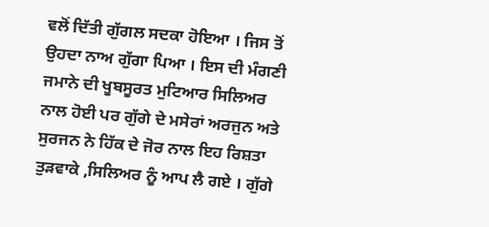ਵਲੋਂ ਦਿੱਤੀ ਗੁੱਗਲ ਸਦਕਾ ਹੋਇਆ । ਜਿਸ ਤੋਂ ਉਹਦਾ ਨਾਅ ਗੁੱਗਾ ਪਿਆ । ਇਸ ਦੀ ਮੰਗਣੀ ਜਮਾਨੇ ਦੀ ਖੂਬਸੂਰਤ ਮੁਟਿਆਰ ਸਿਲਿਅਰ ਨਾਲ ਹੋਈ ਪਰ ਗੁੱਗੇ ਦੇ ਮਸੇਰਾਂ ਅਰਜੁਨ ਅਤੇ ਸੁਰਜਨ ਨੇ ਹਿੱਕ ਦੇ ਜੋਰ ਨਾਲ ਇਹ ਰਿਸ਼ਤਾ ਤੁੜਵਾਕੇ ,ਸਿਲਿਅਰ ਨੂੰ ਆਪ ਲੈ ਗਏ । ਗੁੱਗੇ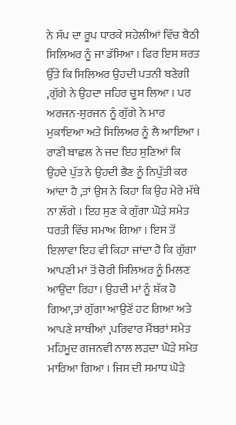ਨੇ ਸੱਪ ਦਾ ਰੂਪ ਧਾਰਕੇ ਸਹੇਲੀਆਂ ਵਿੱਚ ਬੈਠੀ ਸਿਲਿਅਰ ਨੂੰ ਜਾ ਡੱਸਿਆ । ਫਿਰ ਇਸ ਸ਼ਰਤ ਉੱਤੇ ਕਿ ਸਿਲਿਅਰ ਉਹਦੀ ਪਤਨੀ ਬਣੇਗੀ ,ਗੁੱਗੇ ਨੇ ਉਹਦਾ ਜਹਿਰ ਚੂਸ ਲਿਆ । ਪਰ ਅਰਜਨ-ਸੁਰਜਨ ਨੂੰ ਗੁੱਗੇ ਨੇ ਮਾਰ ਮੁਕਾਇਆ ਅਤੇ ਸਿਲਿਅਰ ਨੂੰ ਲੈ ਆਇਆ । ਰਾਣੀ ਬਾਛਲ ਨੇ ਜਦ ਇਹ ਸੁਣਿਆਂ ਕਿ ਉਹਦੇ ਪੁੱਤ ਨੇ ਉਹਦੀ ਭੈਣ ਨੂੰ ਨਿਪੁੱਤੀ ਕਰ ਆਂਦਾ ਹੈ ,ਤਾਂ ਉਸ ਨੇ ਕਿਹਾ ਕਿ ਉਹ ਮੇਰੇ ਮੱਥੇ ਨਾ ਲੱਗੇ । ਇਹ ਸੁਣ ਕੇ ਗੁੱਗਾ ਘੋੜੇ ਸਮੇਤ ਧਰਤੀ ਵਿੱਚ ਸਮਾਅ ਗਿਆ । ਇਸ ਤੋਂ ਇਲਾਵਾ ਇਹ ਵੀ ਕਿਹਾ ਜਾਂਦਾ ਹੈ ਕਿ ਗੁੱਗਾ ਆਪਣੀ ਮਾਂ ਤੋਂ ਚੋਰੀ ਸਿਲਿਅਰ ਨੂੰ ਮਿਲਣ ਆਉਂਦਾ ਰਿਹਾ । ਉਹਦੀ ਮਾਂ ਨੂੰ ਸ਼ੱਕ ਹੋ ਗਿਆ,ਤਾਂ ਗੁੱਗਾ ਆਉਣੋਂ ਹਟ ਗਿਆ ਅਤੇ ਆਪਣੇ ਸਾਥੀਆਂ ,ਪਰਿਵਾਰ ਮੈਂਬਰਾਂ ਸਮੇਤ ਮਹਿਮੂਦ ਗਜਨਵੀ ਨਾਲ ਲੜਦਾ ਘੋੜੇ ਸਮੇਤ ਮਾਰਿਆ ਗਿਆ । ਜਿਸ ਦੀ ਸਮਾਧ ਘੋੜੇ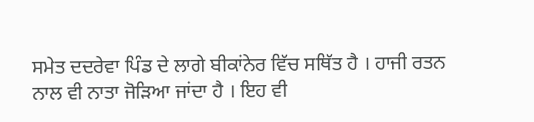ਸਮੇਤ ਦਦਰੇਵਾ ਪਿੰਡ ਦੇ ਲਾਗੇ ਬੀਕਾਂਨੇਰ ਵਿੱਚ ਸਥਿੱਤ ਹੈ । ਹਾਜੀ ਰਤਨ ਨਾਲ ਵੀ ਨਾਤਾ ਜੋੜਿਆ ਜਾਂਦਾ ਹੈ । ਇਹ ਵੀ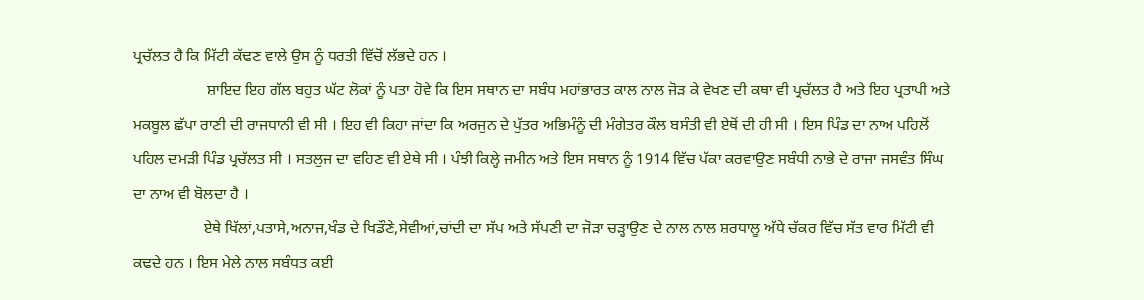ਪ੍ਰਚੱਲਤ ਹੈ ਕਿ ਮਿੱਟੀ ਕੱਢਣ ਵਾਲੇ ਉਸ ਨੂੰ ਧਰਤੀ ਵਿੱਚੋਂ ਲੱਭਦੇ ਹਨ ।
                   ਸ਼ਾਇਦ ਇਹ ਗੱਲ ਬਹੁਤ ਘੱਟ ਲੋਕਾਂ ਨੂੰ ਪਤਾ ਹੋਵੇ ਕਿ ਇਸ ਸਥਾਨ ਦਾ ਸਬੰਧ ਮਹਾਂਭਾਰਤ ਕਾਲ ਨਾਲ ਜੋੜ ਕੇ ਵੇਖਣ ਦੀ ਕਥਾ ਵੀ ਪ੍ਰਚੱਲਤ ਹੈ ਅਤੇ ਇਹ ਪ੍ਰਤਾਪੀ ਅਤੇ ਮਕਬੂਲ ਛੱਪਾ ਰਾਣੀ ਦੀ ਰਾਜਧਾਨੀ ਵੀ ਸੀ । ਇਹ ਵੀ ਕਿਹਾ ਜਾਂਦਾ ਕਿ ਅਰਜੁਨ ਦੇ ਪੁੱਤਰ ਅਭਿਮੰਨੂੰ ਦੀ ਮੰਗੇਤਰ ਕੌਲ ਬਸੰਤੀ ਵੀ ਏਥੋਂ ਦੀ ਹੀ ਸੀ । ਇਸ ਪਿੰਡ ਦਾ ਨਾਅ ਪਹਿਲੋਂ ਪਹਿਲ ਦਮੜੀ ਪਿੰਡ ਪ੍ਰਚੱਲਤ ਸੀ । ਸਤਲੁਜ ਦਾ ਵਹਿਣ ਵੀ ਏਥੇ ਸੀ । ਪੰਝੀ ਕਿਲ੍ਹੇ ਜਮੀਨ ਅਤੇ ਇਸ ਸਥਾਨ ਨੂੰ 1914 ਵਿੱਚ ਪੱਕਾ ਕਰਵਾਉਣ ਸਬੰਧੀ ਨਾਭੇ ਦੇ ਰਾਜਾ ਜਸਵੰਤ ਸਿੰਘ ਦਾ ਨਾਅ ਵੀ ਬੋਲਦਾ ਹੈ ।
                  ਏਥੇ ਖਿੱਲਾਂ,ਪਤਾਸੇ,ਅਨਾਜ,ਖੰਡ ਦੇ ਖਿਡੌਣੇ,ਸੇਵੀਆਂ,ਚਾਂਦੀ ਦਾ ਸੱਪ ਅਤੇ ਸੱਪਣੀ ਦਾ ਜੋੜਾ ਚੜ੍ਹਾਉਣ ਦੇ ਨਾਲ ਨਾਲ ਸ਼ਰਧਾਲੂ ਅੱਧੇ ਚੱਕਰ ਵਿੱਚ ਸੱਤ ਵਾਰ ਮਿੱਟੀ ਵੀ ਕਢਦੇ ਹਨ । ਇਸ ਮੇਲੇ ਨਾਲ ਸਬੰਧਤ ਕਈ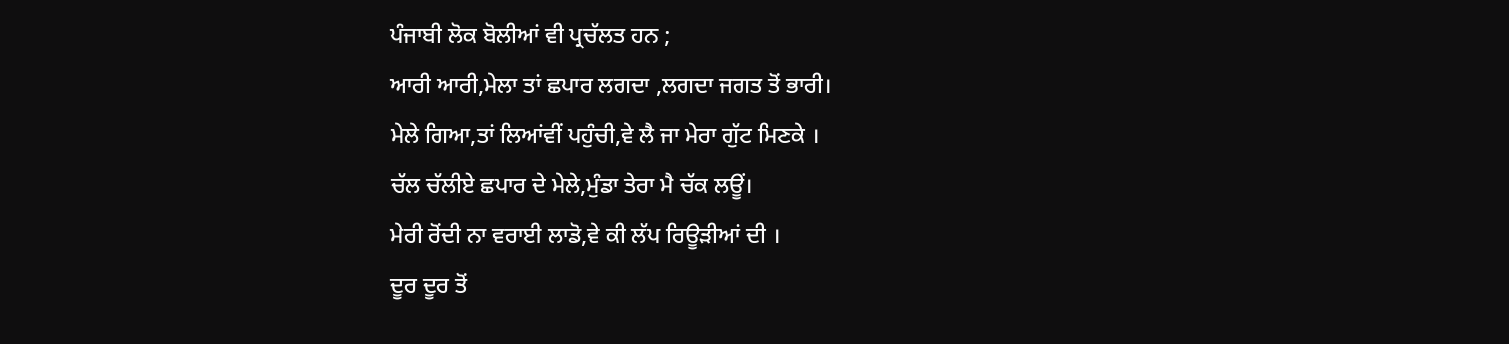ਪੰਜਾਬੀ ਲੋਕ ਬੋਲੀਆਂ ਵੀ ਪ੍ਰਚੱਲਤ ਹਨ ;
ਆਰੀ ਆਰੀ,ਮੇਲਾ ਤਾਂ ਛਪਾਰ ਲਗਦਾ ,ਲਗਦਾ ਜਗਤ ਤੋਂ ਭਾਰੀ।
ਮੇਲੇ ਗਿਆ,ਤਾਂ ਲਿਆਂਵੀਂ ਪਹੁੰਚੀ,ਵੇ ਲੈ ਜਾ ਮੇਰਾ ਗੁੱਟ ਮਿਣਕੇ ।
ਚੱਲ ਚੱਲੀਏ ਛਪਾਰ ਦੇ ਮੇਲੇ,ਮੁੰਡਾ ਤੇਰਾ ਮੈ ਚੱਕ ਲਊਂ।
ਮੇਰੀ ਰੋਂਦੀ ਨਾ ਵਰਾਈ ਲਾਡੋ,ਵੇ ਕੀ ਲੱਪ ਰਿਊੜੀਆਂ ਦੀ ।
ਦੂਰ ਦੂਰ ਤੋਂ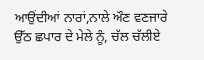ਆਉਂਦੀਆਂ ਨਾਰਾਂ,ਨਾਲੇ ਔਣ ਵਣਜਾਰੇ
ਉੱਠ ਛਪਾਰ ਦੇ ਮੇਲੇ ਨੂੰ, ਚੱਲ ਚੱਲੀਏ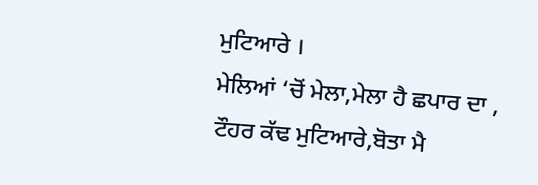ਮੁਟਿਆਰੇ ।
ਮੇਲਿਆਂ ‘ਚੋਂ ਮੇਲਾ,ਮੇਲਾ ਹੈ ਛਪਾਰ ਦਾ ,
ਟੌਹਰ ਕੱਢ ਮੁਟਿਆਰੇ,ਬੋਤਾ ਮੈ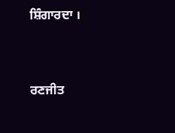ਸ਼ਿੰਗਾਰਦਾ ।



ਰਣਜੀਤ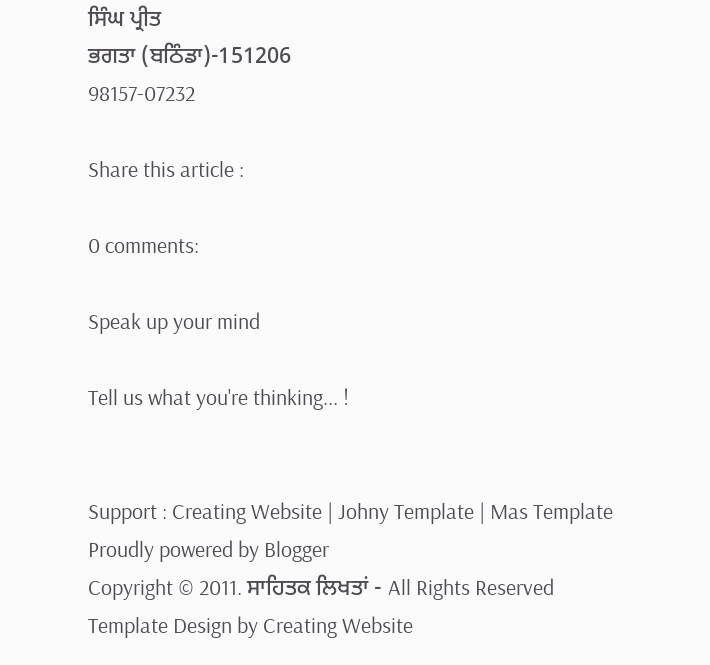ਸਿੰਘ ਪ੍ਰੀਤ
ਭਗਤਾ (ਬਠਿੰਡਾ)-151206
98157-07232

Share this article :

0 comments:

Speak up your mind

Tell us what you're thinking... !


Support : Creating Website | Johny Template | Mas Template
Proudly powered by Blogger
Copyright © 2011. ਸਾਹਿਤਕ ਲਿਖਤਾਂ - All Rights Reserved
Template Design by Creating Website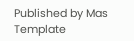Published by Mas Template